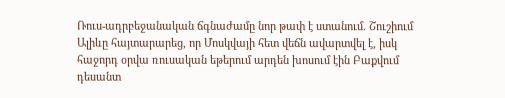Ռուս-ադրբեջանական ճգնաժամը նոր թափ է ստանում. Շուշիում Ալիևը հայտարարեց, որ Մոսկվայի հետ վեճն ավարտվել է, իսկ հաջորդ օրվա ռուսական եթերում արդեն խոսում էին Բաքվում դեսանտ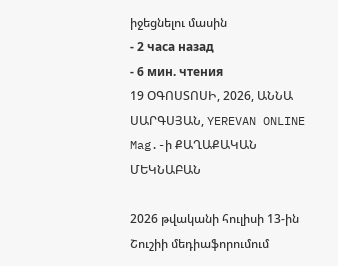իջեցնելու մասին
- 2 часа назад
- 6 мин. чтения
19 ՕԳՈՍՏՈՍԻ, 2026, ԱՆՆԱ ՍԱՐԳՍՅԱՆ, YEREVAN ONLINE Mag.-ի ՔԱՂԱՔԱԿԱՆ ՄԵԿՆԱԲԱՆ

2026 թվականի հուլիսի 13-ին Շուշիի մեդիաֆորումում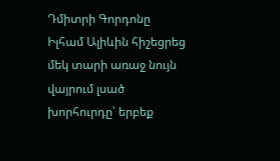Դմիտրի Գորդոնը Իլհամ Ալիևին հիշեցրեց մեկ տարի առաջ նույն վայրում լսած խորհուրդը՝ երբեք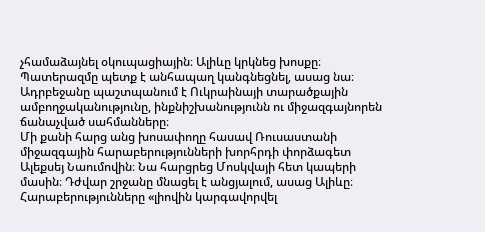չհամաձայնել օկուպացիային։ Ալիևը կրկնեց խոսքը։ Պատերազմը պետք է անհապաղ կանգնեցնել, ասաց նա։ Ադրբեջանը պաշտպանում է Ուկրաինայի տարածքային ամբողջականությունը, ինքնիշխանությունն ու միջազգայնորեն ճանաչված սահմանները։
Մի քանի հարց անց խոսափողը հասավ Ռուսաստանի միջազգային հարաբերությունների խորհրդի փորձագետ Ալեքսեյ Նաումովին։ Նա հարցրեց Մոսկվայի հետ կապերի մասին։ Դժվար շրջանը մնացել է անցյալում, ասաց Ալիևը։ Հարաբերությունները «լիովին կարգավորվել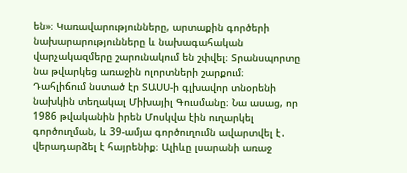են»։ Կառավարությունները, արտաքին գործերի նախարարությունները և նախագահական վարչակազմերը շարունակում են շփվել։ Տրանսպորտը նա թվարկեց առաջին ոլորտների շարքում։
Դահլիճում նստած էր ՏԱՍՍ-ի գլխավոր տնօրենի նախկին տեղակալ Միխայիլ Գուսմանը։ Նա ասաց, որ 1986 թվականին իրեն Մոսկվա էին ուղարկել գործուղման, և 39-ամյա գործուղումն ավարտվել է․ վերադարձել է հայրենիք։ Ալիևը լսարանի առաջ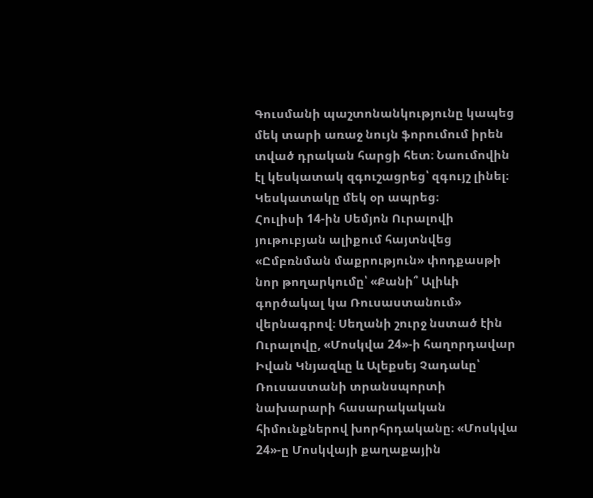Գուսմանի պաշտոնանկությունը կապեց մեկ տարի առաջ նույն ֆորումում իրեն տված դրական հարցի հետ։ Նաումովին էլ կեսկատակ զգուշացրեց՝ զգույշ լինել։ Կեսկատակը մեկ օր ապրեց։
Հուլիսի 14-ին Սեմյոն Ուրալովի յութուբյան ալիքում հայտնվեց «Ըմբռնման մաքրություն» փոդքասթի նոր թողարկումը՝ «Քանի՞ Ալիևի գործակալ կա Ռուսաստանում» վերնագրով։ Սեղանի շուրջ նստած էին Ուրալովը, «Մոսկվա 24»-ի հաղորդավար Իվան Կնյազևը և Ալեքսեյ Չադաևը՝ Ռուսաստանի տրանսպորտի նախարարի հասարակական հիմունքներով խորհրդականը։ «Մոսկվա 24»-ը Մոսկվայի քաղաքային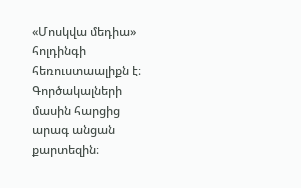«Մոսկվա մեդիա» հոլդինգի հեռուստաալիքն է։
Գործակալների մասին հարցից արագ անցան քարտեզին։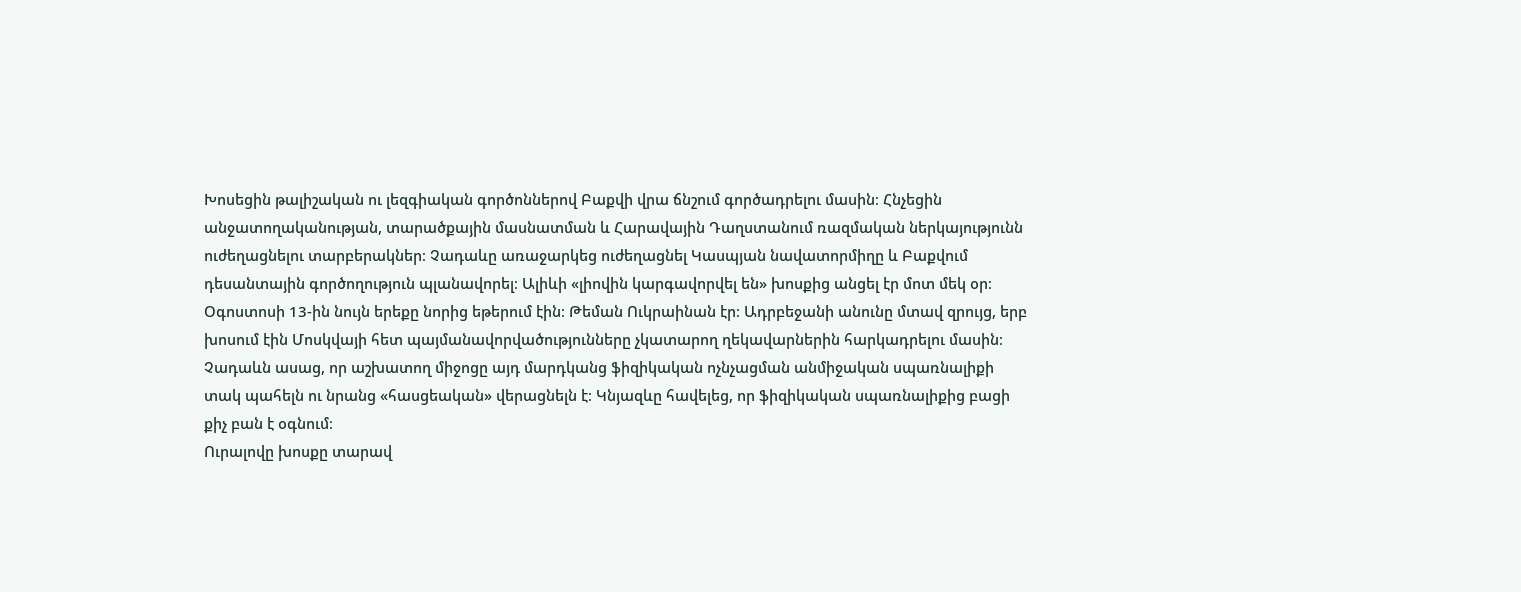Խոսեցին թալիշական ու լեզգիական գործոններով Բաքվի վրա ճնշում գործադրելու մասին։ Հնչեցին անջատողականության, տարածքային մասնատման և Հարավային Դաղստանում ռազմական ներկայությունն ուժեղացնելու տարբերակներ։ Չադաևը առաջարկեց ուժեղացնել Կասպյան նավատորմիղը և Բաքվում դեսանտային գործողություն պլանավորել։ Ալիևի «լիովին կարգավորվել են» խոսքից անցել էր մոտ մեկ օր։
Օգոստոսի 13-ին նույն երեքը նորից եթերում էին։ Թեման Ուկրաինան էր։ Ադրբեջանի անունը մտավ զրույց, երբ խոսում էին Մոսկվայի հետ պայմանավորվածությունները չկատարող ղեկավարներին հարկադրելու մասին։ Չադաևն ասաց, որ աշխատող միջոցը այդ մարդկանց ֆիզիկական ոչնչացման անմիջական սպառնալիքի տակ պահելն ու նրանց «հասցեական» վերացնելն է։ Կնյազևը հավելեց, որ ֆիզիկական սպառնալիքից բացի քիչ բան է օգնում։
Ուրալովը խոսքը տարավ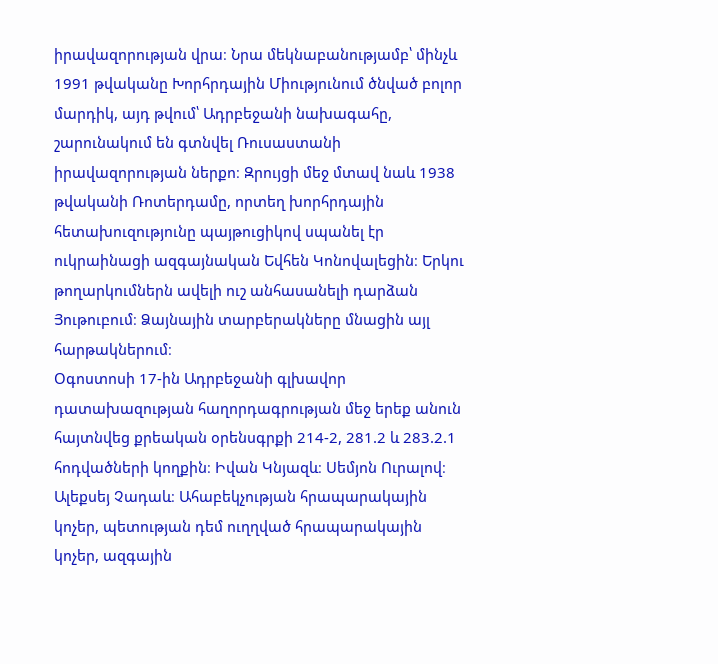իրավազորության վրա։ Նրա մեկնաբանությամբ՝ մինչև 1991 թվականը Խորհրդային Միությունում ծնված բոլոր մարդիկ, այդ թվում՝ Ադրբեջանի նախագահը, շարունակում են գտնվել Ռուսաստանի իրավազորության ներքո։ Զրույցի մեջ մտավ նաև 1938 թվականի Ռոտերդամը, որտեղ խորհրդային հետախուզությունը պայթուցիկով սպանել էր ուկրաինացի ազգայնական Եվհեն Կոնովալեցին։ Երկու թողարկումներն ավելի ուշ անհասանելի դարձան Յութուբում։ Ձայնային տարբերակները մնացին այլ հարթակներում։
Օգոստոսի 17-ին Ադրբեջանի գլխավոր դատախազության հաղորդագրության մեջ երեք անուն հայտնվեց քրեական օրենսգրքի 214-2, 281.2 և 283.2.1 հոդվածների կողքին։ Իվան Կնյազև։ Սեմյոն Ուրալով։ Ալեքսեյ Չադաև։ Ահաբեկչության հրապարակային կոչեր, պետության դեմ ուղղված հրապարակային կոչեր, ազգային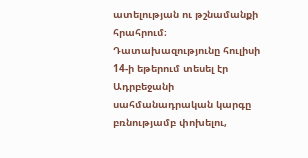ատելության ու թշնամանքի հրահրում։
Դատախազությունը հուլիսի 14-ի եթերում տեսել էր Ադրբեջանի սահմանադրական կարգը բռնությամբ փոխելու,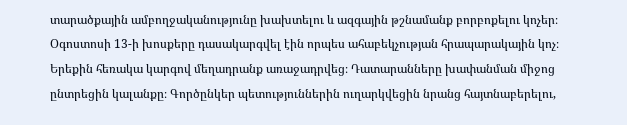տարածքային ամբողջականությունը խախտելու և ազգային թշնամանք բորբոքելու կոչեր։ Օգոստոսի 13-ի խոսքերը դասակարգվել էին որպես ահաբեկչության հրապարակային կոչ։ Երեքին հեռակա կարգով մեղադրանք առաջադրվեց։ Դատարանները խափանման միջոց ընտրեցին կալանքը։ Գործընկեր պետություններին ուղարկվեցին նրանց հայտնաբերելու,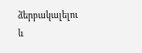ձերբակալելու և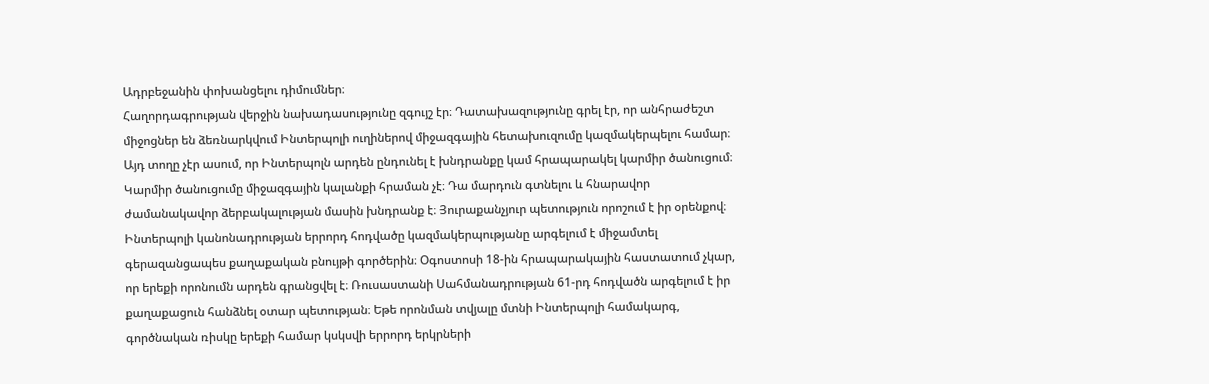Ադրբեջանին փոխանցելու դիմումներ։
Հաղորդագրության վերջին նախադասությունը զգույշ էր։ Դատախազությունը գրել էր, որ անհրաժեշտ միջոցներ են ձեռնարկվում Ինտերպոլի ուղիներով միջազգային հետախուզումը կազմակերպելու համար։ Այդ տողը չէր ասում, որ Ինտերպոլն արդեն ընդունել է խնդրանքը կամ հրապարակել կարմիր ծանուցում։
Կարմիր ծանուցումը միջազգային կալանքի հրաման չէ։ Դա մարդուն գտնելու և հնարավոր ժամանակավոր ձերբակալության մասին խնդրանք է։ Յուրաքանչյուր պետություն որոշում է իր օրենքով։ Ինտերպոլի կանոնադրության երրորդ հոդվածը կազմակերպությանը արգելում է միջամտել գերազանցապես քաղաքական բնույթի գործերին։ Օգոստոսի 18-ին հրապարակային հաստատում չկար, որ երեքի որոնումն արդեն գրանցվել է։ Ռուսաստանի Սահմանադրության 61-րդ հոդվածն արգելում է իր քաղաքացուն հանձնել օտար պետության։ Եթե որոնման տվյալը մտնի Ինտերպոլի համակարգ, գործնական ռիսկը երեքի համար կսկսվի երրորդ երկրների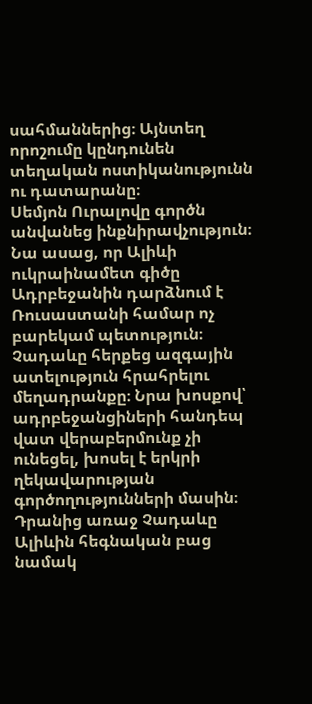սահմաններից։ Այնտեղ որոշումը կընդունեն տեղական ոստիկանությունն ու դատարանը։
Սեմյոն Ուրալովը գործն անվանեց ինքնիրավչություն։ Նա ասաց, որ Ալիևի ուկրաինամետ գիծը Ադրբեջանին դարձնում է Ռուսաստանի համար ոչ բարեկամ պետություն։ Չադաևը հերքեց ազգային ատելություն հրահրելու մեղադրանքը։ Նրա խոսքով՝ ադրբեջանցիների հանդեպ վատ վերաբերմունք չի ունեցել, խոսել է երկրի ղեկավարության գործողությունների մասին։
Դրանից առաջ Չադաևը Ալիևին հեգնական բաց նամակ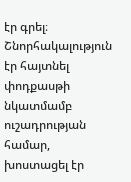էր գրել։ Շնորհակալություն էր հայտնել փոդքասթի նկատմամբ ուշադրության համար, խոստացել էր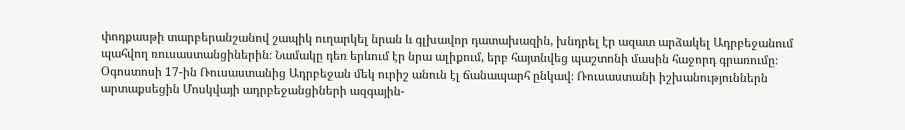փոդքասթի տարբերանշանով շապիկ ուղարկել նրան և գլխավոր դատախազին, խնդրել էր ազատ արձակել Ադրբեջանում պահվող ռուսաստանցիներին։ Նամակը դեռ երևում էր նրա ալիքում, երբ հայտնվեց պաշտոնի մասին հաջորդ գրառումը։
Օգոստոսի 17-ին Ռուսաստանից Ադրբեջան մեկ ուրիշ անուն էլ ճանապարհ ընկավ։ Ռուսաստանի իշխանություններն արտաքսեցին Մոսկվայի ադրբեջանցիների ազգային-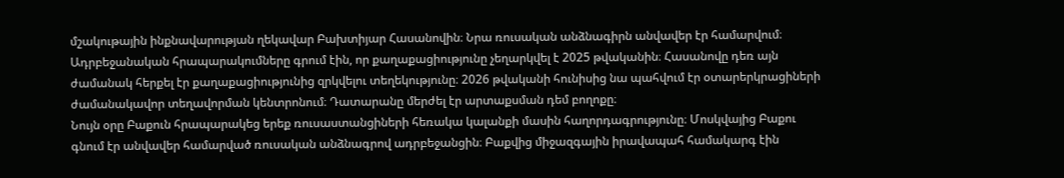մշակութային ինքնավարության ղեկավար Բախտիյար Հասանովին։ Նրա ռուսական անձնագիրն անվավեր էր համարվում։ Ադրբեջանական հրապարակումները գրում էին, որ քաղաքացիությունը չեղարկվել է 2025 թվականին։ Հասանովը դեռ այն ժամանակ հերքել էր քաղաքացիությունից զրկվելու տեղեկությունը։ 2026 թվականի հունիսից նա պահվում էր օտարերկրացիների ժամանակավոր տեղավորման կենտրոնում։ Դատարանը մերժել էր արտաքսման դեմ բողոքը։
Նույն օրը Բաքուն հրապարակեց երեք ռուսաստանցիների հեռակա կալանքի մասին հաղորդագրությունը։ Մոսկվայից Բաքու գնում էր անվավեր համարված ռուսական անձնագրով ադրբեջանցին։ Բաքվից միջազգային իրավապահ համակարգ էին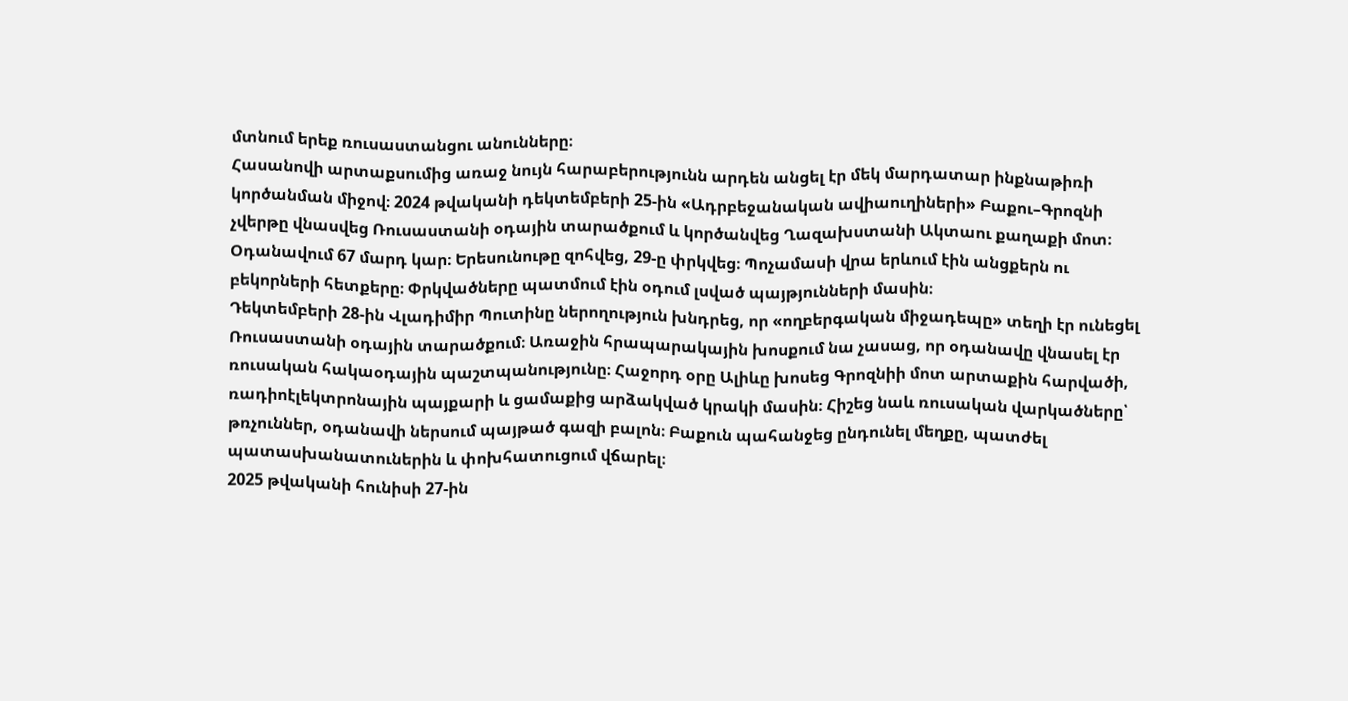մտնում երեք ռուսաստանցու անունները։
Հասանովի արտաքսումից առաջ նույն հարաբերությունն արդեն անցել էր մեկ մարդատար ինքնաթիռի կործանման միջով։ 2024 թվականի դեկտեմբերի 25-ին «Ադրբեջանական ավիաուղիների» Բաքու–Գրոզնի չվերթը վնասվեց Ռուսաստանի օդային տարածքում և կործանվեց Ղազախստանի Ակտաու քաղաքի մոտ։ Օդանավում 67 մարդ կար։ Երեսունութը զոհվեց, 29-ը փրկվեց։ Պոչամասի վրա երևում էին անցքերն ու բեկորների հետքերը։ Փրկվածները պատմում էին օդում լսված պայթյունների մասին։
Դեկտեմբերի 28-ին Վլադիմիր Պուտինը ներողություն խնդրեց, որ «ողբերգական միջադեպը» տեղի էր ունեցել Ռուսաստանի օդային տարածքում։ Առաջին հրապարակային խոսքում նա չասաց, որ օդանավը վնասել էր ռուսական հակաօդային պաշտպանությունը։ Հաջորդ օրը Ալիևը խոսեց Գրոզնիի մոտ արտաքին հարվածի, ռադիոէլեկտրոնային պայքարի և ցամաքից արձակված կրակի մասին։ Հիշեց նաև ռուսական վարկածները՝ թռչուններ, օդանավի ներսում պայթած գազի բալոն։ Բաքուն պահանջեց ընդունել մեղքը, պատժել պատասխանատուներին և փոխհատուցում վճարել։
2025 թվականի հունիսի 27-ին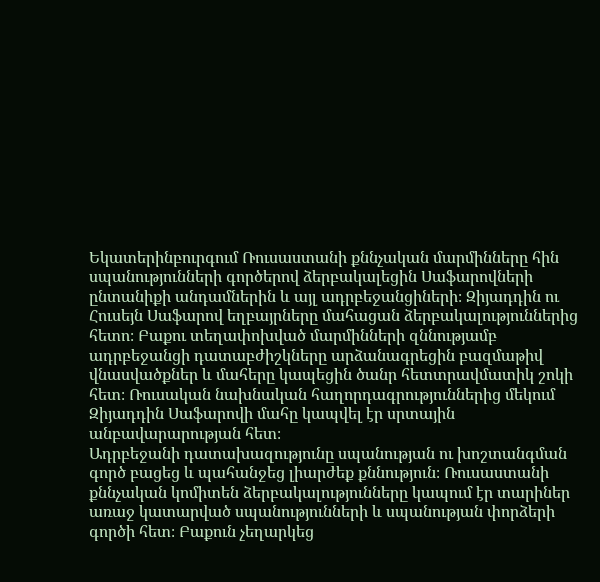Եկատերինբուրգում Ռուսաստանի քննչական մարմինները հին սպանությունների գործերով ձերբակալեցին Սաֆարովների ընտանիքի անդամներին և այլ ադրբեջանցիների։ Զիյադդին ու Հուսեյն Սաֆարով եղբայրները մահացան ձերբակալություններից հետո։ Բաքու տեղափոխված մարմինների զննությամբ ադրբեջանցի դատաբժիշկները արձանագրեցին բազմաթիվ վնասվածքներ և մահերը կապեցին ծանր հետտրավմատիկ շոկի հետ։ Ռուսական նախնական հաղորդագրություններից մեկում Զիյադդին Սաֆարովի մահը կապվել էր սրտային անբավարարության հետ։
Ադրբեջանի դատախազությունը սպանության ու խոշտանգման գործ բացեց և պահանջեց լիարժեք քննություն։ Ռուսաստանի քննչական կոմիտեն ձերբակալությունները կապում էր տարիներ առաջ կատարված սպանությունների և սպանության փորձերի գործի հետ։ Բաքուն չեղարկեց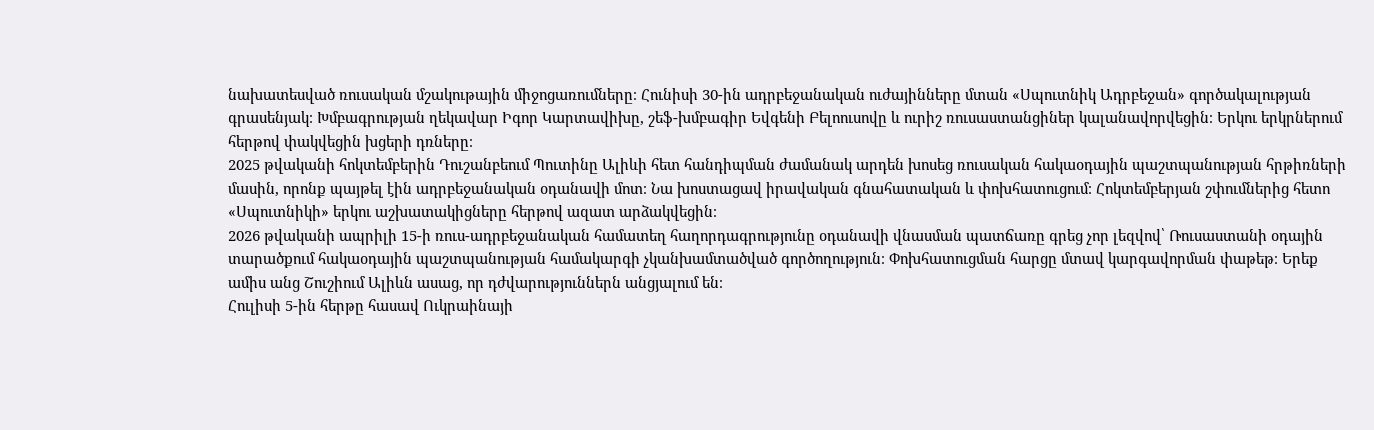նախատեսված ռուսական մշակութային միջոցառումները։ Հունիսի 30-ին ադրբեջանական ուժայինները մտան «Սպուտնիկ Ադրբեջան» գործակալության գրասենյակ։ Խմբագրության ղեկավար Իգոր Կարտավիխը, շեֆ-խմբագիր Եվգենի Բելոուսովը և ուրիշ ռուսաստանցիներ կալանավորվեցին։ Երկու երկրներում հերթով փակվեցին խցերի դռները։
2025 թվականի հոկտեմբերին Դուշանբեում Պուտինը Ալիևի հետ հանդիպման ժամանակ արդեն խոսեց ռուսական հակաօդային պաշտպանության հրթիռների մասին, որոնք պայթել էին ադրբեջանական օդանավի մոտ։ Նա խոստացավ իրավական գնահատական և փոխհատուցում։ Հոկտեմբերյան շփումներից հետո «Սպուտնիկի» երկու աշխատակիցները հերթով ազատ արձակվեցին։
2026 թվականի ապրիլի 15-ի ռուս-ադրբեջանական համատեղ հաղորդագրությունը օդանավի վնասման պատճառը գրեց չոր լեզվով՝ Ռուսաստանի օդային տարածքում հակաօդային պաշտպանության համակարգի չկանխամտածված գործողություն։ Փոխհատուցման հարցը մտավ կարգավորման փաթեթ։ Երեք ամիս անց Շուշիում Ալիևն ասաց, որ դժվարություններն անցյալում են։
Հուլիսի 5-ին հերթը հասավ Ուկրաինայի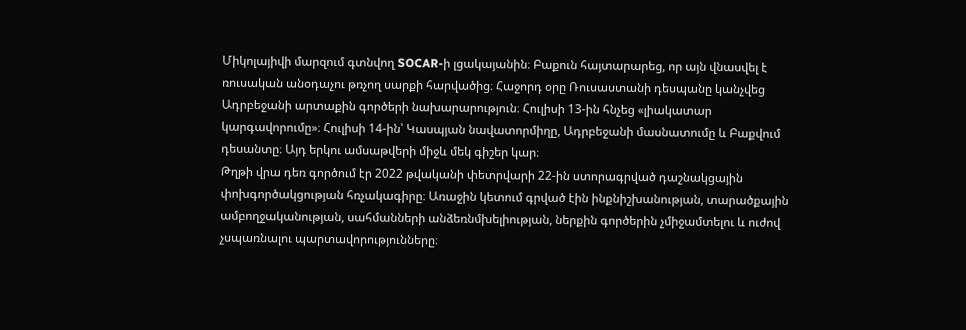Միկոլայիվի մարզում գտնվող SOCAR-ի լցակայանին։ Բաքուն հայտարարեց, որ այն վնասվել է ռուսական անօդաչու թռչող սարքի հարվածից։ Հաջորդ օրը Ռուսաստանի դեսպանը կանչվեց Ադրբեջանի արտաքին գործերի նախարարություն։ Հուլիսի 13-ին հնչեց «լիակատար կարգավորումը»։ Հուլիսի 14-ին՝ Կասպյան նավատորմիղը, Ադրբեջանի մասնատումը և Բաքվում դեսանտը։ Այդ երկու ամսաթվերի միջև մեկ գիշեր կար։
Թղթի վրա դեռ գործում էր 2022 թվականի փետրվարի 22-ին ստորագրված դաշնակցային փոխգործակցության հռչակագիրը։ Առաջին կետում գրված էին ինքնիշխանության, տարածքային ամբողջականության, սահմանների անձեռնմխելիության, ներքին գործերին չմիջամտելու և ուժով չսպառնալու պարտավորությունները։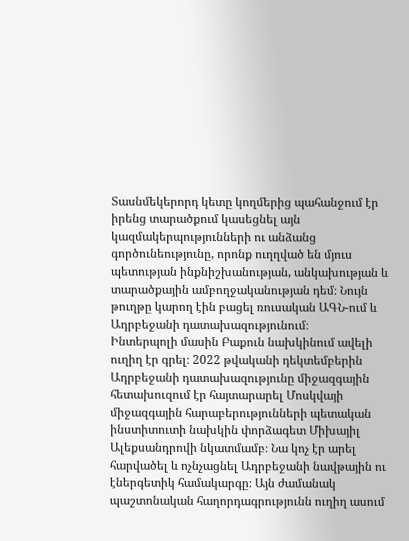Տասնմեկերորդ կետը կողմերից պահանջում էր իրենց տարածքում կասեցնել այն կազմակերպությունների ու անձանց գործունեությունը, որոնք ուղղված են մյուս պետության ինքնիշխանության, անկախության և տարածքային ամբողջականության դեմ։ Նույն թուղթը կարող էին բացել ռուսական ԱԳՆ-ում և Ադրբեջանի դատախազությունում։
Ինտերպոլի մասին Բաքուն նախկինում ավելի ուղիղ էր գրել։ 2022 թվականի դեկտեմբերին Ադրբեջանի դատախազությունը միջազգային հետախուզում էր հայտարարել Մոսկվայի միջազգային հարաբերությունների պետական ինստիտուտի նախկին փորձագետ Միխայիլ Ալեքսանդրովի նկատմամբ։ Նա կոչ էր արել հարվածել և ոչնչացնել Ադրբեջանի նավթային ու էներգետիկ համակարգը։ Այն ժամանակ պաշտոնական հաղորդագրությունն ուղիղ ասում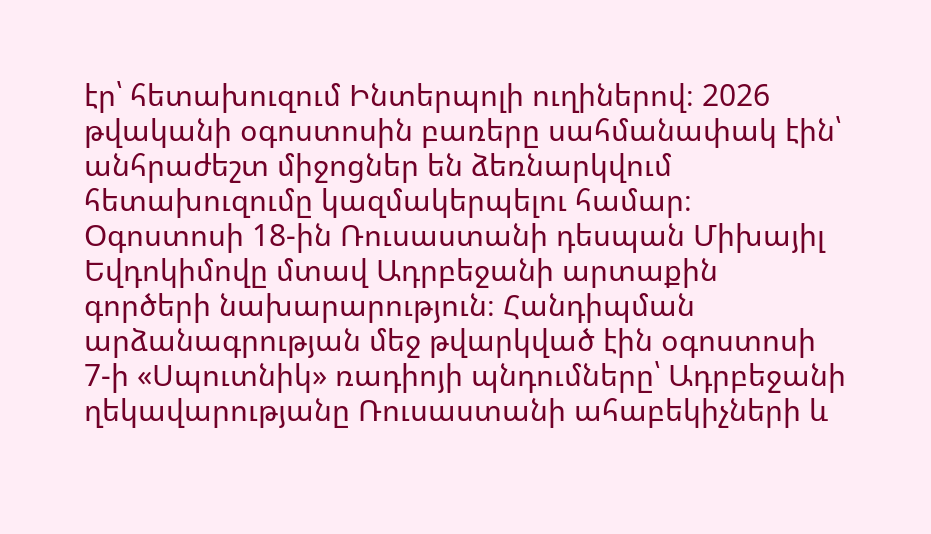էր՝ հետախուզում Ինտերպոլի ուղիներով։ 2026 թվականի օգոստոսին բառերը սահմանափակ էին՝ անհրաժեշտ միջոցներ են ձեռնարկվում հետախուզումը կազմակերպելու համար։
Օգոստոսի 18-ին Ռուսաստանի դեսպան Միխայիլ Եվդոկիմովը մտավ Ադրբեջանի արտաքին գործերի նախարարություն։ Հանդիպման արձանագրության մեջ թվարկված էին օգոստոսի 7-ի «Սպուտնիկ» ռադիոյի պնդումները՝ Ադրբեջանի ղեկավարությանը Ռուսաստանի ահաբեկիչների և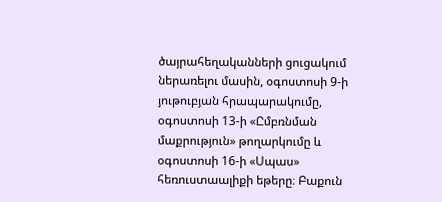ծայրահեղականների ցուցակում ներառելու մասին, օգոստոսի 9-ի յութուբյան հրապարակումը, օգոստոսի 13-ի «Ըմբռնման մաքրություն» թողարկումը և օգոստոսի 16-ի «Սպաս» հեռուստաալիքի եթերը։ Բաքուն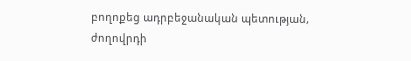բողոքեց ադրբեջանական պետության, ժողովրդի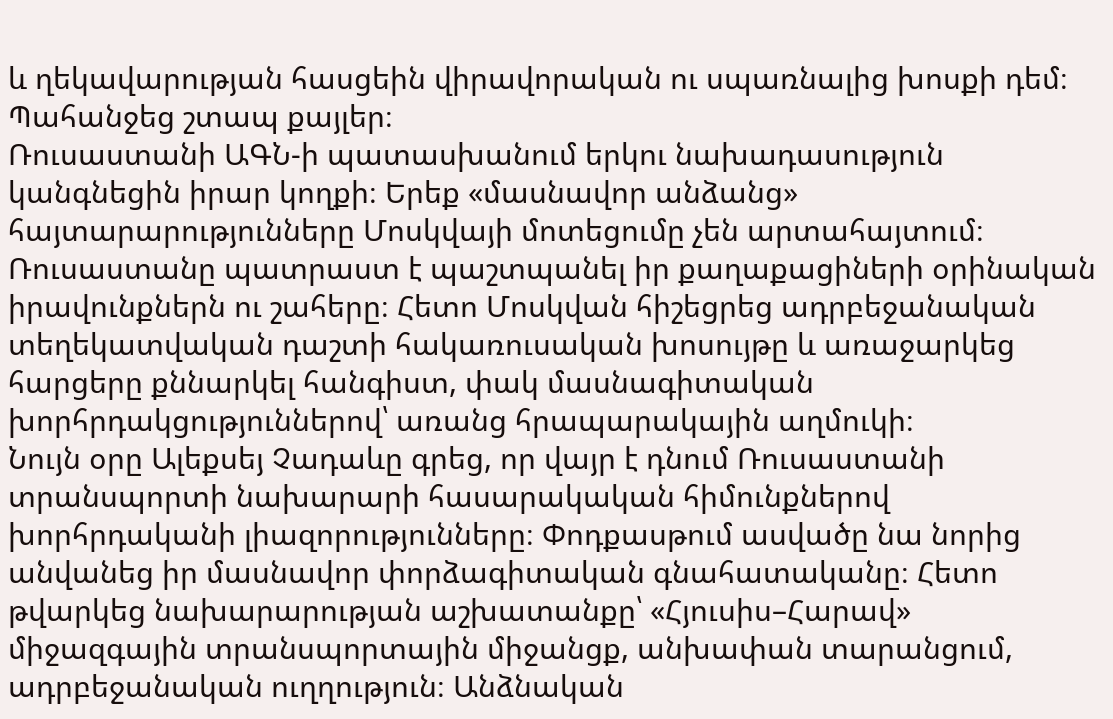և ղեկավարության հասցեին վիրավորական ու սպառնալից խոսքի դեմ։ Պահանջեց շտապ քայլեր։
Ռուսաստանի ԱԳՆ-ի պատասխանում երկու նախադասություն կանգնեցին իրար կողքի։ Երեք «մասնավոր անձանց» հայտարարությունները Մոսկվայի մոտեցումը չեն արտահայտում։ Ռուսաստանը պատրաստ է պաշտպանել իր քաղաքացիների օրինական իրավունքներն ու շահերը։ Հետո Մոսկվան հիշեցրեց ադրբեջանական տեղեկատվական դաշտի հակառուսական խոսույթը և առաջարկեց հարցերը քննարկել հանգիստ, փակ մասնագիտական խորհրդակցություններով՝ առանց հրապարակային աղմուկի։
Նույն օրը Ալեքսեյ Չադաևը գրեց, որ վայր է դնում Ռուսաստանի տրանսպորտի նախարարի հասարակական հիմունքներով խորհրդականի լիազորությունները։ Փոդքասթում ասվածը նա նորից անվանեց իր մասնավոր փորձագիտական գնահատականը։ Հետո թվարկեց նախարարության աշխատանքը՝ «Հյուսիս–Հարավ» միջազգային տրանսպորտային միջանցք, անխափան տարանցում, ադրբեջանական ուղղություն։ Անձնական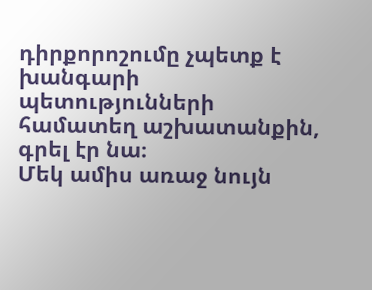դիրքորոշումը չպետք է խանգարի պետությունների համատեղ աշխատանքին, գրել էր նա։
Մեկ ամիս առաջ նույն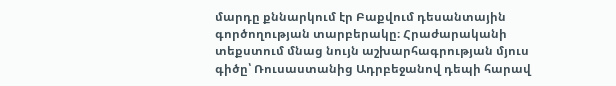մարդը քննարկում էր Բաքվում դեսանտային գործողության տարբերակը։ Հրաժարականի տեքստում մնաց նույն աշխարհագրության մյուս գիծը՝ Ռուսաստանից Ադրբեջանով դեպի հարավ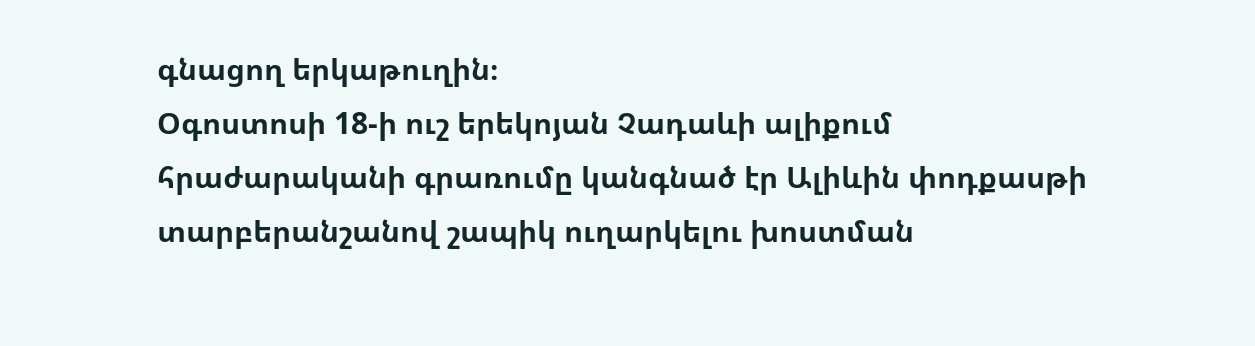գնացող երկաթուղին։
Օգոստոսի 18-ի ուշ երեկոյան Չադաևի ալիքում հրաժարականի գրառումը կանգնած էր Ալիևին փոդքասթի տարբերանշանով շապիկ ուղարկելու խոստման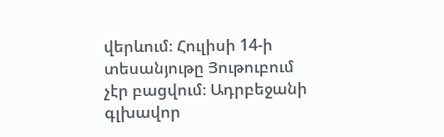վերևում։ Հուլիսի 14-ի տեսանյութը Յութուբում չէր բացվում։ Ադրբեջանի գլխավոր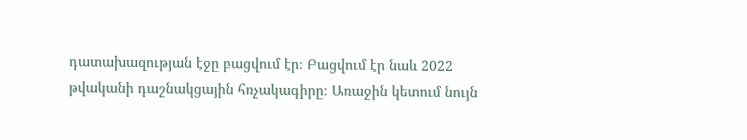դատախազության էջը բացվում էր։ Բացվում էր նաև 2022 թվականի դաշնակցային հռչակագիրը։ Առաջին կետում նույն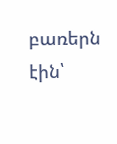բառերն էին՝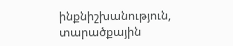ինքնիշխանություն, տարածքային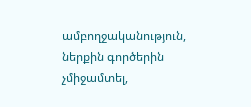ամբողջականություն, ներքին գործերին չմիջամտել,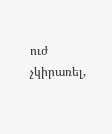ուժ չկիրառել,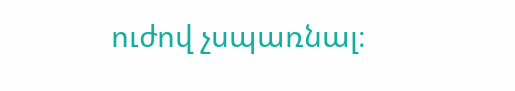ուժով չսպառնալ։